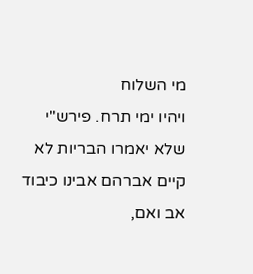מי השלוח
ויהיו ימי תרח. פירש"י שלא יאמרו הבריות לא קיים אברהם אבינו כיבוד אב ואם,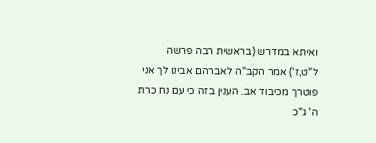ואיתא במדרש (בראשית רבה פרשה ל"ט,ז') אמר הקב"ה לאברהם אבינו לך אני פוטרך מכיבוד אב. הענין בזה כי עם נח כרת ה' ג"כ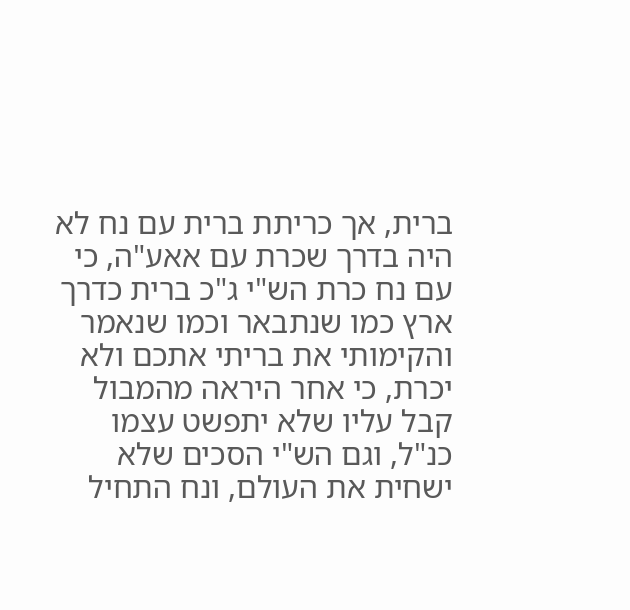ברית, אך כריתת ברית עם נח לא היה בדרך שכרת עם אאע"ה, כי עם נח כרת הש"י ג"כ ברית כדרך ארץ כמו שנתבאר וכמו שנאמר והקימותי את בריתי אתכם ולא יכרת, כי אחר היראה מהמבול קבל עליו שלא יתפשט עצמו כנ"ל, וגם הש"י הסכים שלא ישחית את העולם, ונח התחיל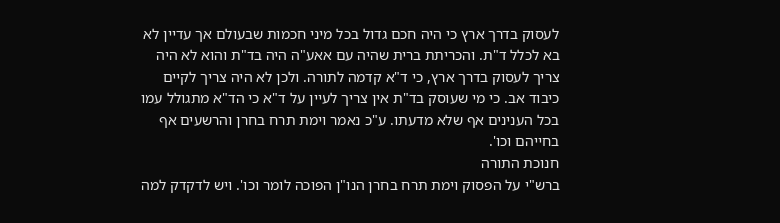לעסוק בדרך ארץ כי היה חכם גדול בכל מיני חכמות שבעולם אך עדיין לא בא לכלל ד"ת. והכריתת ברית שהיה עם אאע"ה היה בד"ת והוא לא היה צריך לעסוק בדרך ארץ, כי ד"א קדמה לתורה. ולכן לא היה צריך לקיים כיבוד אב. כי מי שעוסק בד"ת אין צריך לעיין על ד"א כי הד"א מתגולל עמו בכל הענינים אף שלא מדעתו. ע"כ נאמר וימת תרח בחרן והרשעים אף בחייהם וכו'.
חנוכת התורה
ברש"י על הפסוק וימת תרח בחרן הנו"ן הפוכה לומר וכו'. ויש לדקדק למה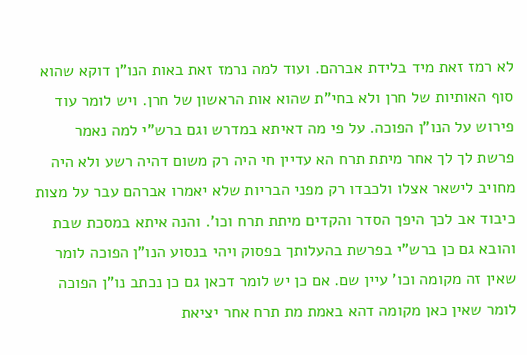לא רמז זאת מיד בלידת אברהם. ועוד למה נרמז זאת באות הנו"ן דוקא שהוא סוף האותיות של חרן ולא בחי"ת שהוא אות הראשון של חרן. ויש לומר עוד פירוש על הנו"ן הפוכה. על פי מה דאיתא במדרש וגם ברש"י למה נאמר פרשת לך לך אחר מיתת תרח הא עדיין חי היה רק משום דהיה רשע ולא היה מחויב לישאר אצלו ולכבדו רק מפני הבריות שלא יאמרו אברהם עבר על מצות כיבוד אב לכך היפך הסדר והקדים מיתת תרח וכו'. והנה איתא במסכת שבת והובא גם כן ברש"י בפרשת בהעלותך בפסוק ויהי בנסוע הנו"ן הפוכה לומר שאין זה מקומה וכו' עיין שם. אם כן יש לומר דכאן גם כן נכתב נו"ן הפוכה לומר שאין כאן מקומה דהא באמת מת תרח אחר יציאת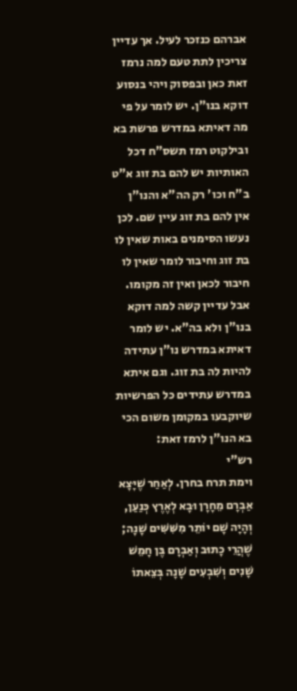אברהם כנזכר לעיל. אך עדיין צריכין לתת טעם למה נרמז זאת כאן ובפסוק ויהי בנסוע דוקא בנו"ן. יש לומר על פי מה דאיתא במדרש פרשת בא ובילקוט רמז תשס"ח דכל האותיות יש להם בת זוג א"ט ב"ח וכו' רק הה"א והנו"ן אין להם בת זוג עיין שם. לכן נעשו הסימנים באות שאין לו בת זוג וחיבור לומר שאין לו חיבור לכאן ואין זה מקומו. אבל עדיין קשה למה דוקא בנו"ן ולא בה"א. יש לומר דאיתא במדרש נו"ן עתידה להיות לה בת זוג. וגם איתא במדרש עתידים כל הפרשיות שיוקבעו במקומן משום הכי בא הנו"ן לרמז זאת:
רש"י
וימת תרח בחרן. לְאַחַר שֶׁיָּצָא אַבְרָם מֵחָרָן וּבָא לְאֶרֶץ כְּנַעַן, וְהָיָה שָׁם יוֹתֵר מִשִּׁשִּׁים שָׁנָה; שֶׁהֲרֵי כָתוּב וְאַבְרָם בֶּן חָמֵשׁ שָׁנִים וְשִׁבְעִים שָׁנָה בְּצֵאתוֹ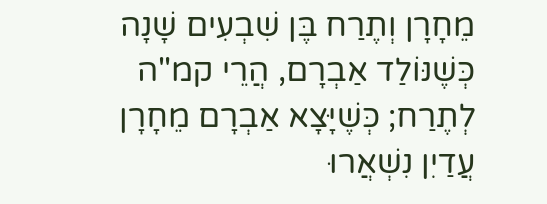מֵחָרָן וְתֶרַח בֶּן שִׁבְעִים שָׁנָה כְּשֶׁנּוֹלַד אַבְרָם, הֲרֵי קמ"ה לְתֶרַח; כְּשֶׁיָּצָא אַבְרָם מֵחָרָן עֲדַיִן נִשְׁאֲרוּ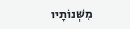מִשְּׁנוֹתָיו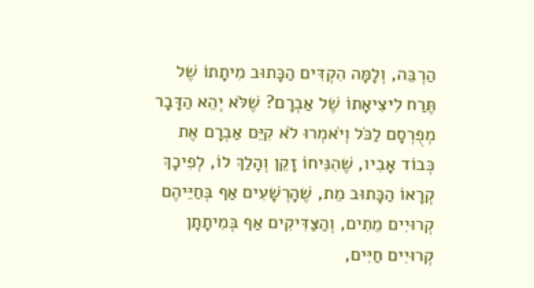הַרְבֵּה, וְלָמָּה הִקְדִּים הַכָּתוּב מִיתָתוֹ שֶׁל תֶּרַח לִיצִיאָתוֹ שֶׁל אַבְרָם? שֶׁלֹּא יְהֵא הַדָּבָר מְפֻרְסָם לַכֹּל וְיֹאמְרוּ לֹא קִיֵּם אַבְרָם אֶת כְּבוֹד אָבִיו, שֶׁהִנִּיחוֹ זָקֵן וְהָלַךְ לוֹ, לְפִיכָךְ קְרָאוֹ הַכָּתוּב מֵת, שֶׁהָרְשָׁעִים אַף בְּחַיֵּיהֶם קְרוּיִים מֵתִים, וְהַצַּדִּיקִים אַף בְּמִיתָתָן קְרוּיִים חַיִּים,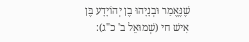שֶׁנֶּאֱמַר וּבְנָיָהוּ בֶן יְהוֹיָדָע בֶּן אִישׁ חי (שְׁמוּאֵל ב' כ"ג):